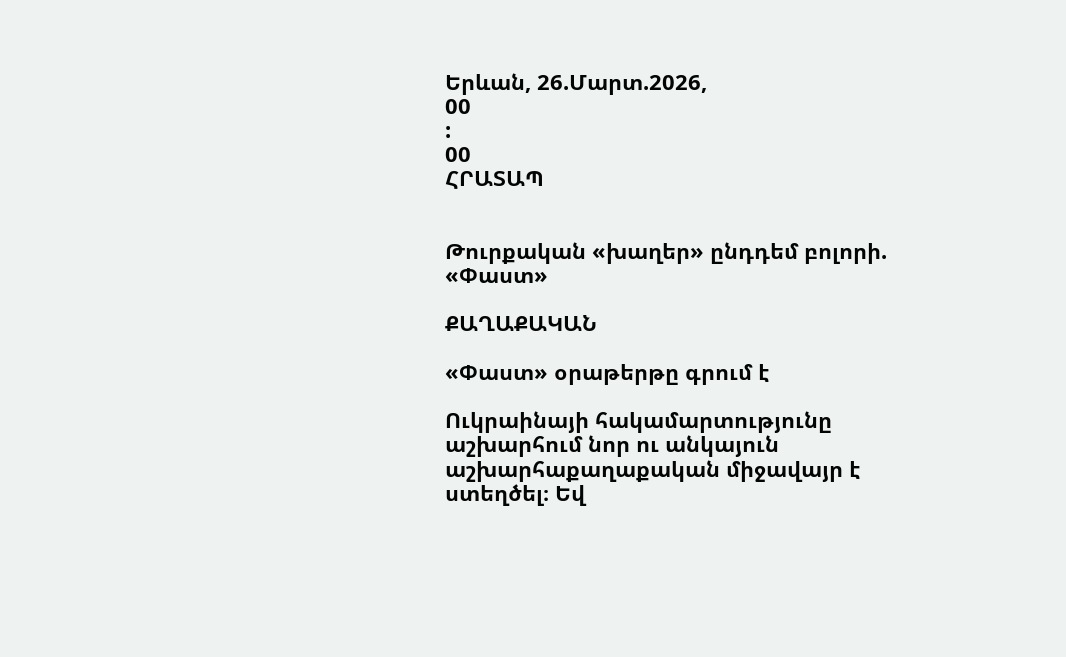Երևան, 26.Մարտ.2026,
00
:
00
ՀՐԱՏԱՊ


Թուրքական «խաղեր» ընդդեմ բոլորի. «Փաստ»

ՔԱՂԱՔԱԿԱՆ

«Փաստ» օրաթերթը գրում է

Ուկրաինայի հակամարտությունը աշխարհում նոր ու անկայուն աշխարհաքաղաքական միջավայր է ստեղծել։ Եվ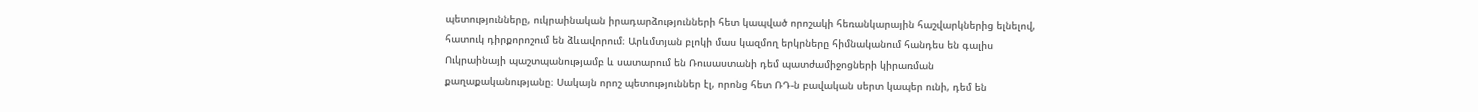պետությունները, ուկրաինական իրադարձությունների հետ կապված որոշակի հեռանկարային հաշվարկներից ելնելով, հատուկ դիրքորոշում են ձևավորում։ Արևմտյան բլոկի մաս կազմող երկրները հիմնականում հանդես են գալիս Ուկրաինայի պաշտպանությամբ և սատարում են Ռուսաստանի դեմ պատժամիջոցների կիրառման քաղաքականությանը։ Սակայն որոշ պետություններ էլ, որոնց հետ ՌԴ-ն բավական սերտ կապեր ունի, դեմ են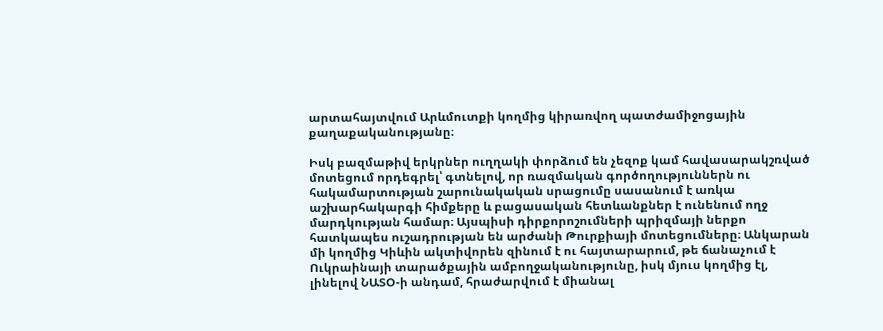արտահայտվում Արևմուտքի կողմից կիրառվող պատժամիջոցային քաղաքականությանը։

Իսկ բազմաթիվ երկրներ ուղղակի փորձում են չեզոք կամ հավասարակշռված մոտեցում որդեգրել՝ գտնելով, որ ռազմական գործողություններն ու հակամարտության շարունակական սրացումը սասանում է առկա աշխարհակարգի հիմքերը և բացասական հետևանքներ է ունենում ողջ մարդկության համար։ Այսպիսի դիրքորոշումների պրիզմայի ներքո հատկապես ուշադրության են արժանի Թուրքիայի մոտեցումները։ Անկարան մի կողմից Կիևին ակտիվորեն զինում է ու հայտարարում, թե ճանաչում է Ուկրաինայի տարածքային ամբողջականությունը, իսկ մյուս կողմից էլ, լինելով ՆԱՏՕ-ի անդամ, հրաժարվում է միանալ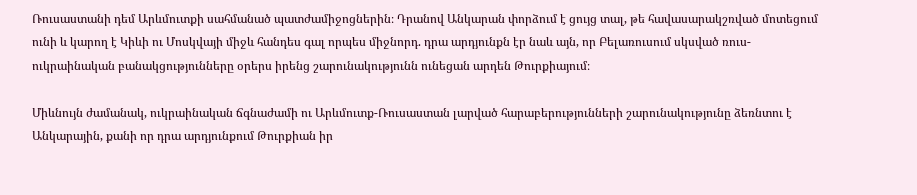Ռուսաստանի դեմ Արևմուտքի սահմանած պատժամիջոցներին։ Դրանով Անկարան փորձում է ցույց տալ, թե հավասարակշռված մոտեցում ունի և կարող է Կիևի ու Մոսկվայի միջև հանդես գալ որպես միջնորդ. դրա արդյունքն էր նաև այն, որ Բելառուսում սկսված ռուս-ուկրաինական բանակցությունները օրերս իրենց շարունակությունն ունեցան արդեն Թուրքիայում։

Միևնույն ժամանակ, ուկրաինական ճգնաժամի ու Արևմուտք-Ռուսաստան լարված հարաբերությունների շարունակությունը ձեռնտու է Անկարային, քանի որ դրա արդյունքում Թուրքիան իր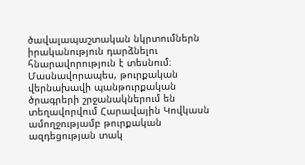ծավալապաշտական նկրտումներն իրականություն դարձնելու հնարավորություն է տեսնում։ Մասնավորապես, թուրքական վերնախավի պանթուրքական ծրագրերի շրջանակներում են տեղավորվում Հարավային Կովկասն ամողջությամբ թուրքական ազդեցության տակ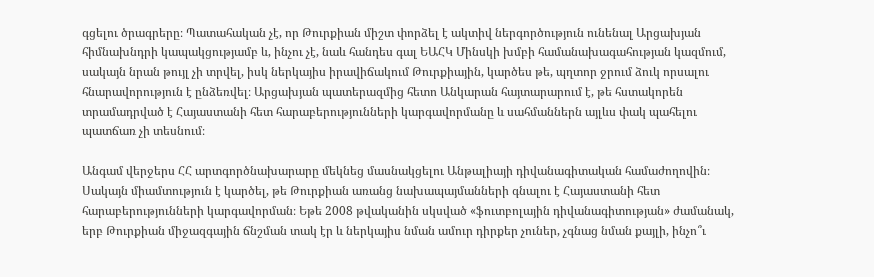գցելու ծրագրերը։ Պատահական չէ, որ Թուրքիան միշտ փորձել է ակտիվ ներգործություն ունենալ Արցախյան հիմնախնդրի կապակցությամբ և, ինչու չէ, նաև հանդես գալ ԵԱՀԿ Մինսկի խմբի համանախագահության կազմում, սակայն նրան թույլ չի տրվել, իսկ ներկայիս իրավիճակում Թուրքիային, կարծես թե, պղտոր ջրում ձուկ որսալու հնարավորություն է ընձեռվել։ Արցախյան պատերազմից հետո Անկարան հայտարարում է, թե հստակորեն տրամադրված է Հայաստանի հետ հարաբերությունների կարգավորմանը և սահմաններն այլևս փակ պահելու պատճառ չի տեսնում։

Անգամ վերջերս ՀՀ արտգործնախարարը մեկնեց մասնակցելու Անթալիայի դիվանագիտական համաժողովին։ Սակայն միամտություն է կարծել, թե Թուրքիան առանց նախապայմանների գնալու է Հայաստանի հետ հարաբերությունների կարգավորման։ Եթե 2008 թվականին սկսված «ֆուտբոլային դիվանագիտության» ժամանակ, երբ Թուրքիան միջազգային ճնշման տակ էր և ներկայիս նման ամուր դիրքեր չուներ, չգնաց նման քայլի, ինչո՞ւ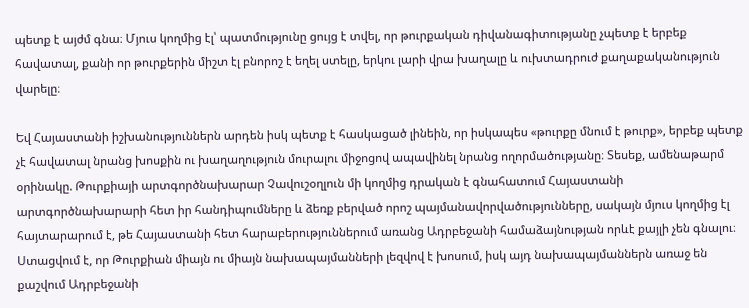պետք է այժմ գնա։ Մյուս կողմից էլ՝ պատմությունը ցույց է տվել, որ թուրքական դիվանագիտությանը չպետք է երբեք հավատալ, քանի որ թուրքերին միշտ էլ բնորոշ է եղել ստելը, երկու լարի վրա խաղալը և ուխտադրուժ քաղաքականություն վարելը։

Եվ Հայաստանի իշխանություններն արդեն իսկ պետք է հասկացած լինեին, որ իսկապես «թուրքը մնում է թուրք», երբեք պետք չէ հավատալ նրանց խոսքին ու խաղաղություն մուրալու միջոցով ապավինել նրանց ողորմածությանը։ Տեսեք, ամենաթարմ օրինակը. Թուրքիայի արտգործնախարար Չավուշօղլուն մի կողմից դրական է գնահատում Հայաստանի արտգործնախարարի հետ իր հանդիպումները և ձեռք բերված որոշ պայմանավորվածությունները, սակայն մյուս կողմից էլ հայտարարում է, թե Հայաստանի հետ հարաբերություններում առանց Ադրբեջանի համաձայնության որևէ քայլի չեն գնալու։ Ստացվում է, որ Թուրքիան միայն ու միայն նախապայմանների լեզվով է խոսում, իսկ այդ նախապայմաններն առաջ են քաշվում Ադրբեջանի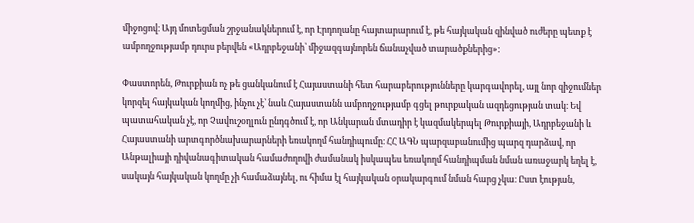միջոցով։ Այդ մոտեցման շրջանակներում է, որ Էրդողանը հայտարարում է, թե հայկական զինված ուժերը պետք է ամբողջությամբ դուրս բերվեն «Ադրբեջանի՝ միջազգայնորեն ճանաչված տարածքներից»:

Փաստորեն, Թուրքիան ոչ թե ցանկանում է Հայաստանի հետ հարաբերությունները կարգավորել, այլ նոր զիջումներ կորզել հայկական կողմից, ինչու չէ՝ նաև Հայաստանն ամբողջությամբ գցել թուրքական ազդեցության տակ։ Եվ պատահական չէ, որ Չավուշօղլուն ընդգծում է, որ Անկարան մտադիր է կազմակերպել Թուրքիայի, Ադրբեջանի և Հայաստանի արտգործնախարարների եռակողմ հանդիպումը։ ՀՀ ԱԳՆ պարզաբանումից պարզ դարձավ, որ Անթալիայի դիվանագիտական համաժողովի ժամանակ իսկապես եռակողմ հանդիպման նման առաջարկ եղել է, սակայն հայկական կողմը չի համաձայնել, ու հիմա էլ հայկական օրակարգում նման հարց չկա։ Ըստ էության,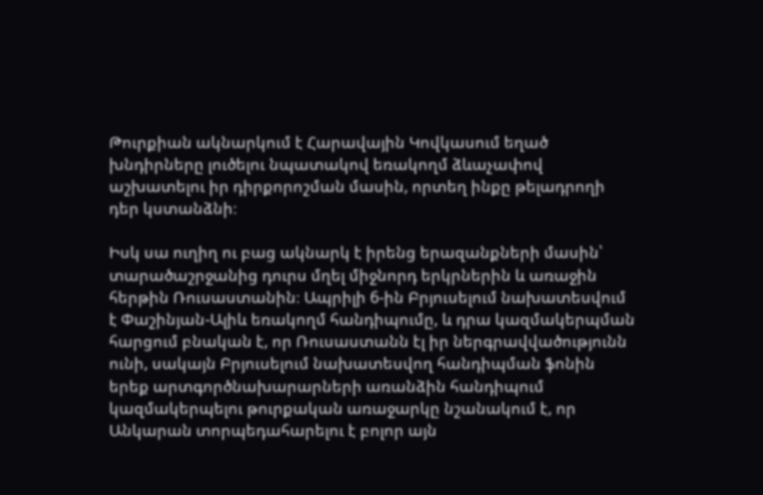Թուրքիան ակնարկում է Հարավային Կովկասում եղած խնդիրները լուծելու նպատակով եռակողմ ձևաչափով աշխատելու իր դիրքորոշման մասին, որտեղ ինքը թելադրողի դեր կստանձնի։

Իսկ սա ուղիղ ու բաց ակնարկ է իրենց երազանքների մասին՝ տարածաշրջանից դուրս մղել միջնորդ երկրներին և առաջին հերթին Ռուսաստանին։ Ապրիլի 6-ին Բրյուսելում նախատեսվում է Փաշինյան-Ալիև եռակողմ հանդիպումը, և դրա կազմակերպման հարցում բնական է, որ Ռուսաստանն էլ իր ներգրավվածությունն ունի, սակայն Բրյուսելում նախատեսվող հանդիպման ֆոնին երեք արտգործնախարարների առանձին հանդիպում կազմակերպելու թուրքական առաջարկը նշանակում է, որ Անկարան տորպեդահարելու է բոլոր այն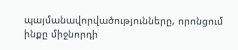պայմանավորվածությունները, որոնցում ինքը միջնորդի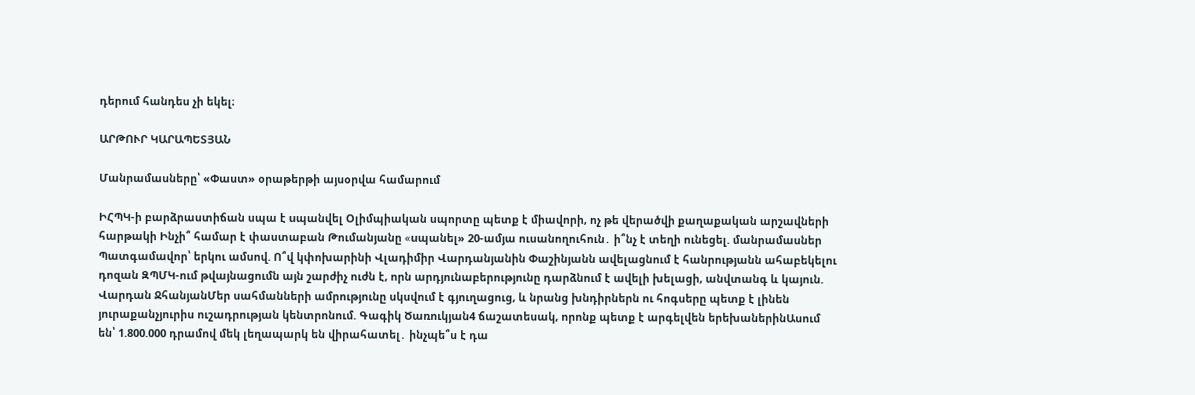դերում հանդես չի եկել։

ԱՐԹՈՒՐ ԿԱՐԱՊԵՏՅԱՆ

Մանրամասները՝ «Փաստ» օրաթերթի այսօրվա համարում

ԻՀՊԿ-ի բարձրաստիճան սպա է uպանվել Օլիմպիական սպորտը պետք է միավորի, ոչ թե վերածվի քաղաքական արշավների հարթակի Ինչի՞ համար է փաստաբան Թումանյանը «uպանել» 20-ամյա ուսանողուհուն․ ի՞նչ է տեղի ունեցել. մանրամասներ Պատգամավոր՝ երկու ամսով. Ո՞վ կփոխարինի Վլադիմիր Վարդանյանին Փաշինյանն ավելացնում է հանրությանն ահաբեկելու դոզան ԶՊՄԿ-ում թվայնացումն այն շարժիչ ուժն է, որն արդյունաբերությունը դարձնում է ավելի խելացի, անվտանգ և կայուն. Վարդան ՋհանյանՄեր սահմանների ամրությունը սկսվում է գյուղացուց, և նրանց խնդիրներն ու հոգսերը պետք է լինեն յուրաքանչյուրիս ուշադրության կենտրոնում. Գագիկ Ծառուկյան4 ճաշատեսակ, որոնք պետք է արգելվեն երեխաներինԱսում են՝ 1.800.000 դրամով մեկ լեղապարկ են վիրահատել․ ինչպե՞ս է դա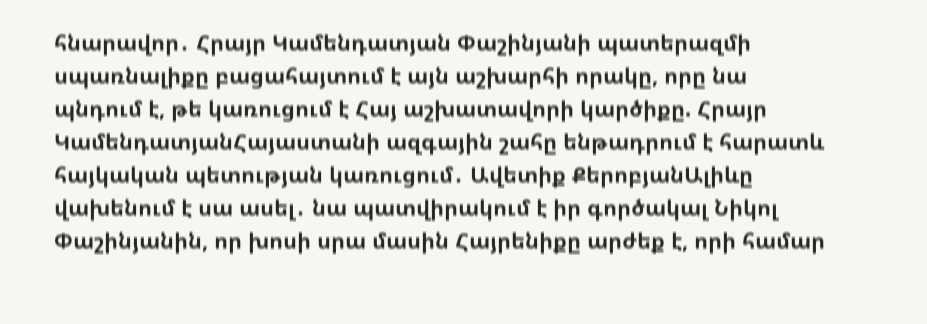հնարավոր․ Հրայր Կամենդատյան Փաշինյանի պատերազմի սպառնալիքը բացահայտում է այն աշխարհի որակը, որը նա պնդում է, թե կառուցում է Հայ աշխատավորի կարծիքը. Հրայր ԿամենդատյանՀայաստանի ազգային շահը ենթադրում է հարատև հայկական պետության կառուցում․ Ավետիք ՔերոբյանԱլիևը վախենում է սա ասել․ նա պատվիրակում է իր գործակալ Նիկոլ Փաշինյանին, որ խոսի սրա մասին Հայրենիքը արժեք է, որի համար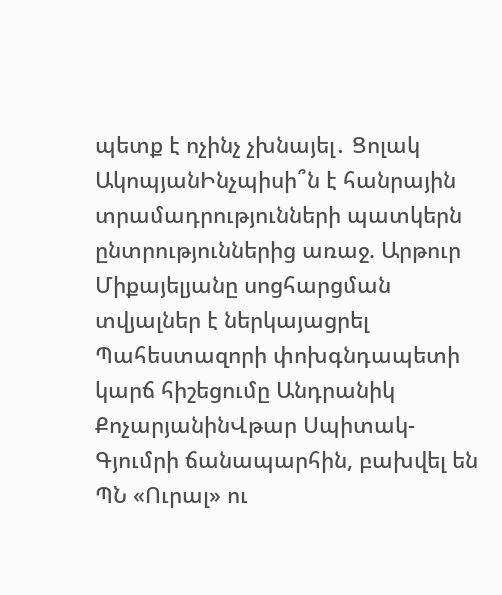պետք է ոչինչ չխնայել․ Ցոլակ ԱկոպյանԻնչպիսի՞ն է հանրային տրամադրությունների պատկերն ընտրություններից առաջ. Արթուր Միքայելյանը սոցհարցման տվյալներ է ներկայացրել Պահեստազորի փոխգնդապետի կարճ հիշեցումը Անդրանիկ ՔոչարյանինՎթար Սպիտակ-Գյումրի ճանապարհին, բախվել են ՊՆ «Ուրալ» ու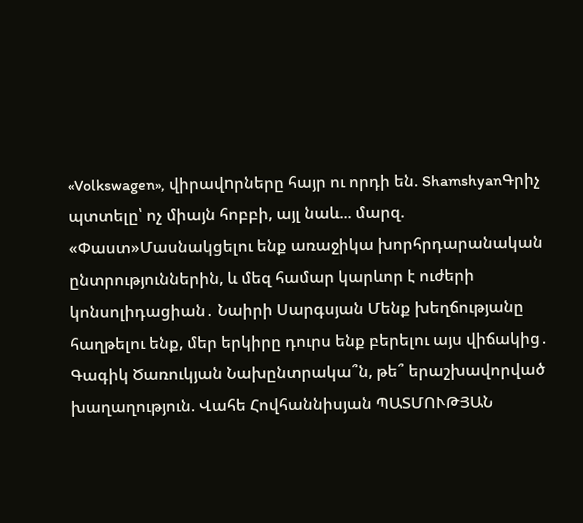«Volkswagen», վիրավnրները հայր ու որդի են. ShamshyanԳրիչ պտտելը՝ ոչ միայն հոբբի, այլ նաև... մարզ. «Փաստ»Մասնակցելու ենք առաջիկա խորհրդարանական ընտրություններին, և մեզ համար կարևոր է ուժերի կոնսոլիդացիան․ Նաիրի Սարգսյան Մենք խեղճությանը հաղթելու ենք, մեր երկիրը դուրս ենք բերելու այս վիճակից․ Գագիկ Ծառուկյան Նախընտրակա՞ն, թե՞ երաշխավորված խաղաղություն. Վահե Հովհաննիսյան ՊԱՏՄՈՒԹՅԱՆ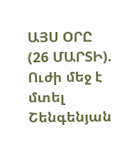ԱՅՍ ՕՐԸ (26 ՄԱՐՏԻ). Ուժի մեջ է մտել Շենգենյան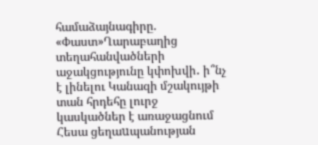համաձայնագիրը. «Փաստ»Ղարաբաղից տեղահանվածների աջակցությունը կփոխվի․ ի՞նչ է լինելու Կանազի մշակույթի տան հրդեհը լուրջ կասկածներ է առաջացնում Հեսա ցեղաuպանության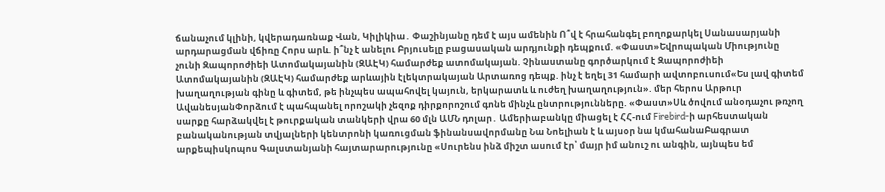ճանաչում կլինի, կվերադառնաք Վան, Կիլիկիա․ Փաշինյանը դեմ է այս ամենին Ո՞վ է հրահանգել բողոքարկել Սանասարյանի արդարացման վճիռը Հորս արև. ի՞նչ է անելու Բրյուսելը բացասական արդյունքի դեպքում. «Փաստ»Եվրոպական Միությունը չունի Զապորոժիեի Ատոմակայանին (ԶԱԷԿ) համարժեք ատոմակայան. Չինաստանը գործարկում է Զապորոժիեի Ատոմակայանին (ԶԱԷԿ) համարժեք արևային էլեկտրակայան Արտառոց դեպք. ինչ է եղել 31 համարի ավտոբուսում«Ես լավ գիտեմ խաղաղության գինը և գիտեմ, թե ինչպես ապահովել կայուն, երկարատև և ուժեղ խաղաղություն». մեր հերոս Արթուր ԱվանեսյանՓորձում է պահպանել որոշակի չեզոք դիրքորոշում գոնե մինչև ընտրությունները. «Փաստ»Սև ծովում անօդաչու թռչող սարքը հարձակվել է թուրքական տանկերի վրա 60 մլն ԱՄՆ դոլար․ Ամերիաբանկը միացել է ՀՀ-ում Firebird-ի արհեստական բանականության տվյալների կենտրոնի կառուցման ֆինանսավորմանը Նա Նոելիան է և այսօր նա կմահանաԲագրատ արքեպիսկոպոս Գալստանյանի հայտարարությունը «Սուրենս ինձ միշտ ասում էր՝ մայր իմ անուշ ու անգին, այնպես եմ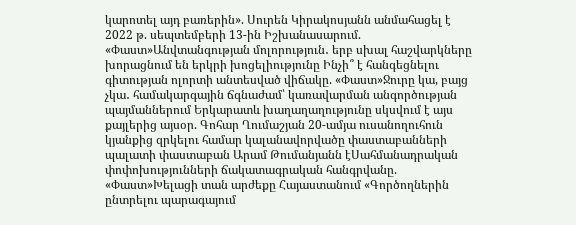կարոտել այդ բառերին». Սուրեն Կիրակոսյանն անմահացել է 2022 թ. սեպտեմբերի 13-ին Իշխանասարում. «Փաստ»Անվտանգության մոլորություն․ երբ սխալ հաշվարկները խորացնում են երկրի խոցելիությունը Ինչի՞ է հանգեցնելու գիտության ոլորտի անտեսված վիճակը. «Փաստ»Ջուրը կա, բայց չկա․ համակարգային ճգնաժամ՝ կառավարման անգործության պայմաններում Երկարատև խաղաղաղությունը սկսվում է այս քայլերից այսօր. Գոհար Ղումաշյան 20-ամյա ուսանողուհուն կյանքից զրկելու համար կալանավորվածը փաստաբանների պալատի փաստաբան Արամ Թումանյանն էՍահմանադրական փոփոխությունների ճակատագրական հանգրվանը. «Փաստ»Խելացի տան արժեքը Հայաստանում «Գործողներին ընտրելու պարագայում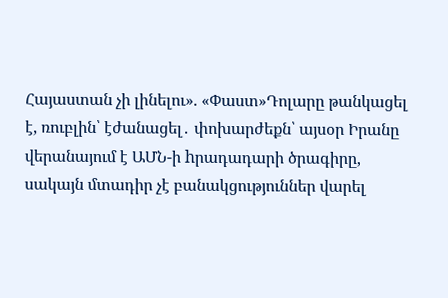Հայաստան չի լինելու». «Փաստ»Դոլարը թանկացել է, ռուբլին՝ էժանացել․ փոխարժեքն՝ այսօր Իրանը վերանայում է ԱՄՆ-ի hրադադարի ծրագիրը, սակայն մտադիր չէ բանակցություններ վարել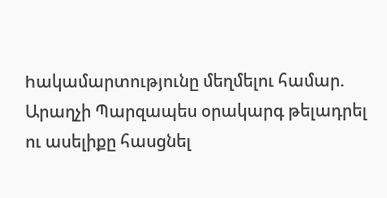hակամարտությունը մեղմելու համար. Արաղչի Պարզապես օրակարգ թելադրել ու ասելիքը հասցնել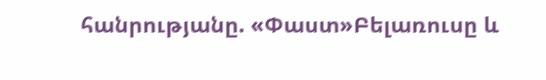հանրությանը. «Փաստ»Բելառուսը և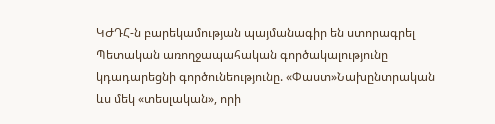ԿԺԴՀ-ն բարեկամության պայմանագիր են ստորագրել Պետական առողջապահական գործակալությունը կդադարեցնի գործունեությունը. «Փաստ»Նախընտրական ևս մեկ «տեսլական», որի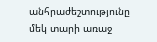անհրաժեշտությունը մեկ տարի առաջ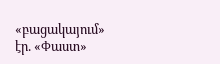«բացակայում» էր. «Փաստ»